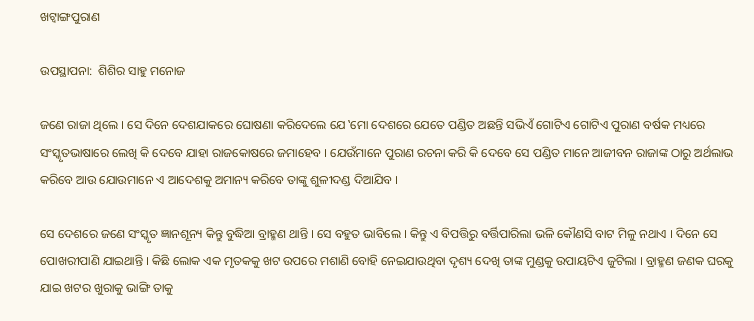ଖଟ୍ବାଙ୍ଗପୁରାଣ

ଉପସ୍ଥାପନା:  ଶିଶିର ସାହୁ ମନୋଜ

ଜଣେ ରାଜା ଥିଲେ । ସେ ଦିନେ ଦେଶଯାକରେ ଘୋଷଣା କରିଦେଲେ ଯେ ‛ମୋ ଦେଶରେ ଯେତେ ପଣ୍ଡିତ ଅଛନ୍ତି ସଭିଏଁ ଗୋଟିଏ ଗୋଟିଏ ପୁରାଣ ବର୍ଷକ ମଧ୍ୟରେ ସଂସ୍କୃତଭାଷାରେ ଲେଖି କି ଦେବେ ଯାହା ରାଜକୋଷରେ ଜମାହେବ । ଯେଉଁମାନେ ପୁରାଣ ରଚନା କରି କି ଦେବେ ସେ ପଣ୍ଡିତ ମାନେ ଆଜୀବନ ରାଜାଙ୍କ ଠାରୁ ଅର୍ଥଲାଭ କରିବେ ଆଉ ଯୋଉମାନେ ଏ ଆଦେଶକୁ ଅମାନ୍ୟ କରିବେ ତାଙ୍କୁ ଶୁଳୀଦଣ୍ଡ ଦିଆଯିବ ।

ସେ ଦେଶରେ ଜଣେ ସଂସ୍କୃତ ଜ୍ଞାନଶୂନ୍ୟ କିନ୍ତୁ ବୁଦ୍ଧିଆ ବ୍ରାହ୍ମଣ ଥାନ୍ତି । ସେ ବହୁତ ଭାବିଲେ । କିନ୍ତୁ ଏ ବିପତ୍ତିରୁ ବର୍ତ୍ତିପାରିଲା ଭଳି କୌଣସି ବାଟ ମିଳୁ ନଥାଏ । ଦିନେ ସେ ପୋଖରୀପାଣି ଯାଇଥାନ୍ତି । କିଛି ଲୋକ ଏକ ମୃତକକୁ ଖଟ ଉପରେ ମଶାଣି ବୋହି ନେଇଯାଉଥିବା ଦୃଶ୍ୟ ଦେଖି ତାଙ୍କ ମୁଣ୍ଡକୁ ଉପାୟଟିଏ ଜୁଟିଲା । ବ୍ରାହ୍ମଣ ଜଣକ ଘରକୁ ଯାଇ ଖଟର ଖୁରାକୁ ଭାଙ୍ଗି ତାକୁ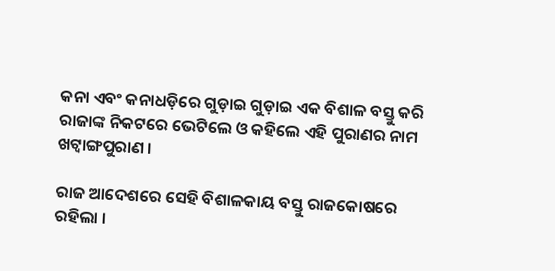କନା ଏବଂ କନାଧଡ଼ିରେ ଗୁଡ଼ାଇ ଗୁଡ଼ାଇ ଏକ ବିଶାଳ ବସ୍ତୁ କରି ରାଜାଙ୍କ ନିକଟରେ ଭେଟିଲେ ଓ କହିଲେ ଏହି ପୁରାଣର ନାମ ଖଟ୍ବାଙ୍ଗପୁରାଣ ।

ରାଜ ଆଦେଶରେ ସେହି ବିଶାଳକାୟ ବସ୍ତୁ ରାଜକୋଷରେ ରହିଲା ।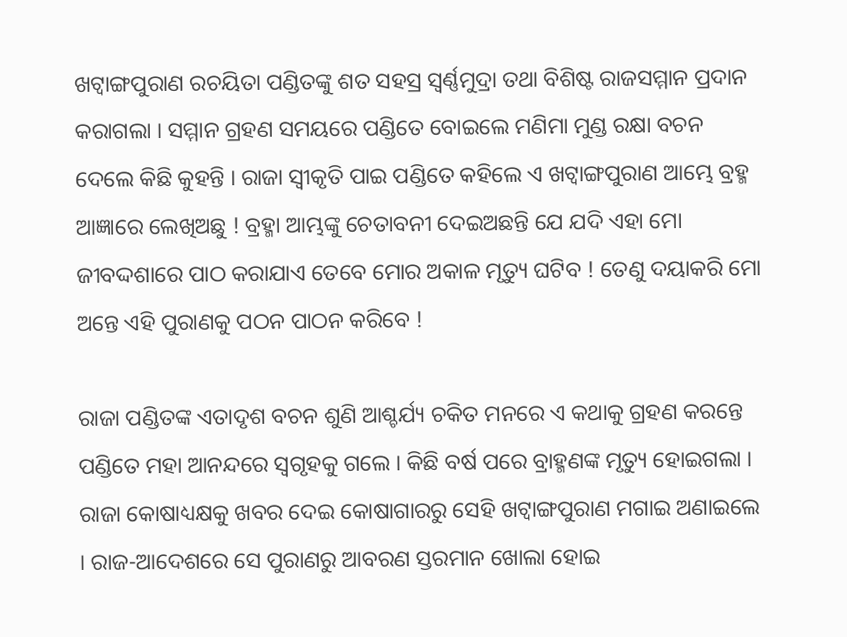ଖଟ୍ବାଙ୍ଗପୁରାଣ ରଚୟିତା ପଣ୍ଡିତଙ୍କୁ ଶତ ସହସ୍ର ସ୍ବର୍ଣ୍ଣମୁଦ୍ରା ତଥା ବିଶିଷ୍ଟ ରାଜସମ୍ମାନ ପ୍ରଦାନ କରାଗଲା । ସମ୍ମାନ ଗ୍ରହଣ ସମୟରେ ପଣ୍ଡିତେ ବୋଇଲେ ମଣିମା ମୁଣ୍ଡ ରକ୍ଷା ବଚନ ଦେଲେ କିଛି କୁହନ୍ତି । ରାଜା ସ୍ବୀକୃତି ପାଇ ପଣ୍ଡିତେ କହିଲେ ଏ ଖଟ୍ବାଙ୍ଗପୁରାଣ ଆମ୍ଭେ ବ୍ରହ୍ମ ଆଜ୍ଞାରେ ଲେଖିଅଛୁ ! ବ୍ରହ୍ମା ଆମ୍ଭଙ୍କୁ ଚେତାବନୀ ଦେଇଅଛନ୍ତି ଯେ ଯଦି ଏହା ମୋ ଜୀବଦ୍ଦଶାରେ ପାଠ କରାଯାଏ ତେବେ ମୋର ଅକାଳ ମୃତ୍ୟୁ ଘଟିବ ! ତେଣୁ ଦୟାକରି ମୋ ଅନ୍ତେ ଏହି ପୁରାଣକୁ ପଠନ ପାଠନ କରିବେ !

ରାଜା ପଣ୍ଡିତଙ୍କ ଏତାଦୃଶ ବଚନ ଶୁଣି ଆଶ୍ଚର୍ଯ୍ୟ ଚକିତ ମନରେ ଏ କଥାକୁ ଗ୍ରହଣ କରନ୍ତେ ପଣ୍ଡିତେ ମହା ଆନନ୍ଦରେ ସ୍ଵଗୃହକୁ ଗଲେ । କିଛି ବର୍ଷ ପରେ ବ୍ରାହ୍ମଣଙ୍କ ମୃତ୍ୟୁ ହୋଇଗଲା । ରାଜା କୋଷାଧ୍ୟକ୍ଷକୁ ଖବର ଦେଇ କୋଷାଗାରରୁ ସେହି ଖଟ୍ବାଙ୍ଗପୁରାଣ ମଗାଇ ଅଣାଇଲେ । ରାଜ-ଆଦେଶରେ ସେ ପୁରାଣରୁ ଆବରଣ ସ୍ତରମାନ ଖୋଲା ହୋଇ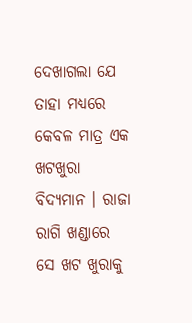ଦେଖାଗଲା ଯେ ତାହା ମଧ୍ୟରେ କେବଳ ମାତ୍ର ଏକ ଖଟଖୁରା ବିଦ୍ୟମାନ । ରାଜା ରାଗି ଖଣ୍ଡାରେ ସେ ଖଟ ଖୁରାକୁ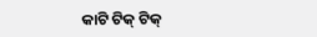କାଟି ଟିକ୍ ଟିକ୍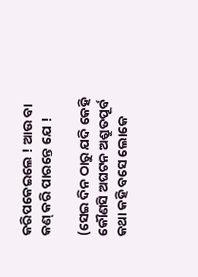କରିପକେଇଲେ ! ଆଉ ବା କଣ୍ କରି ପାରନ୍ତେ ଯେ !

(ସେଇ ଦିନ ଠାରୁ ଯଦି କେହି କୌଣସି ଅଘଟନ ଅଶ୍ରୁତପୂର୍ବ କଥା କହି ବସେ ଲୋକେ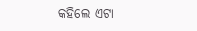କହିଲେ ଏଟା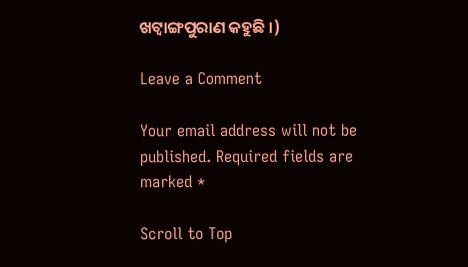ଖଟ୍ବାଙ୍ଗପୁରାଣ କହୁଛି ।)

Leave a Comment

Your email address will not be published. Required fields are marked *

Scroll to Top